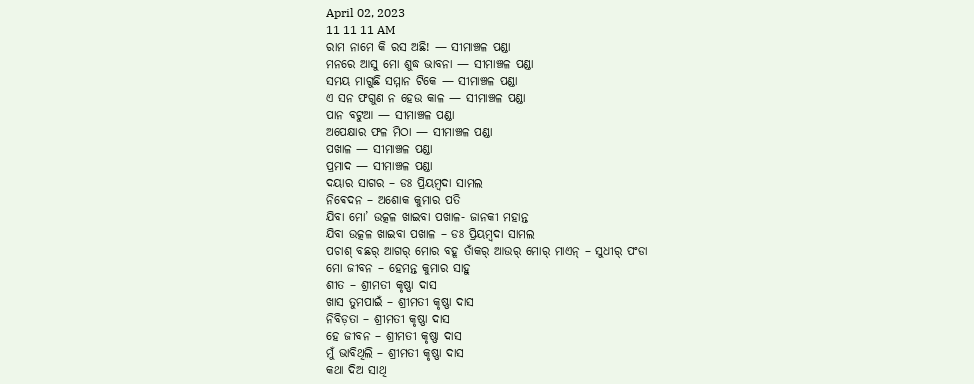April 02, 2023
11 11 11 AM
ରାମ ନାମେ କି ରସ ଅଛି! — ସୀମାଞ୍ଚଳ ପଣ୍ଡା
ମନରେ ଆସୁ ମୋ ଶୁଦ୍ଧ ଭାବନା — ସୀମାଞ୍ଚଳ ପଣ୍ଡା
ସମୟ ମାଗୁଛି ସମ୍ମାନ ଟିକେ — ସୀମାଞ୍ଚଳ ପଣ୍ଡା
ଏ ସନ ଫଗୁଣ ନ ହେଉ କାଳ — ସୀମାଞ୍ଚଳ ପଣ୍ଡା
ପାନ ବଟୁଆ — ସୀମାଞ୍ଚଳ ପଣ୍ଡା
ଅପେକ୍ଷାର ଫଳ ମିଠା — ସୀମାଞ୍ଚଳ ପଣ୍ଡା
ପଖାଳ — ସୀମାଞ୍ଚଳ ପଣ୍ଡା
ପ୍ରମାଦ — ସୀମାଞ୍ଚଳ ପଣ୍ଡା
ଦୟାର ସାଗର – ଡଃ ପ୍ରିୟମ୍ବଦା ସାମଲ
ନିଵେଦନ – ଅଶୋକ କୁମାର ପତି
ଯିବା ମୋ’ ଉତ୍କଳ ଖାଇବା ପଖାଳ- ଜାନକୀ ମହାନ୍ତ
ଯିବା ଉତ୍କଳ ଖାଇବା ପଖାଳ – ଡଃ ପ୍ରିୟମ୍ବଦା ସାମଲ
ପଚାଶ୍‌ ବଛର୍‌ ଆଗର୍‌ ମୋର ବହୂ ତାଁକର୍‌ ଆଉର୍‌ ମୋର୍‌ ମାଏନ୍‌ – ସୁଧୀର୍‌ ପଂଡା
ମୋ ଜୀବନ – ହେମନ୍ତ କୁମାର ସାହୁ ‌
ଶୀତ – ଶ୍ରୀମତୀ କୃଷ୍ଣା ଦାସ
ଖାସ ତୁମପାଇଁ – ଶ୍ରୀମତୀ କୃଷ୍ଣା ଦାସ
ନିବିଡ଼ତା – ଶ୍ରୀମତୀ କୃଷ୍ଣା ଦାସ
ହେ ଜୀବନ – ଶ୍ରୀମତୀ କୃଷ୍ଣା ଦାସ
ମୁଁ ଭାବିଥିଲି – ଶ୍ରୀମତୀ କୃଷ୍ଣା ଦାସ
କଥା ଦିଅ ସାଥି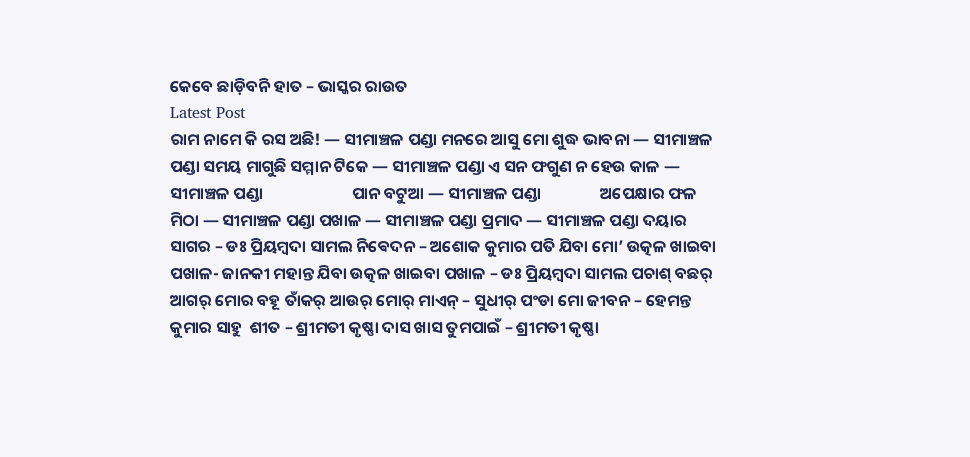କେବେ ଛାଡ଼ିବନି ହାତ – ଭାସ୍କର ରାଉତ
Latest Post
ରାମ ନାମେ କି ରସ ଅଛି! — ସୀମାଞ୍ଚଳ ପଣ୍ଡା ମନରେ ଆସୁ ମୋ ଶୁଦ୍ଧ ଭାବନା — ସୀମାଞ୍ଚଳ ପଣ୍ଡା ସମୟ ମାଗୁଛି ସମ୍ମାନ ଟିକେ — ସୀମାଞ୍ଚଳ ପଣ୍ଡା ଏ ସନ ଫଗୁଣ ନ ହେଉ କାଳ — ସୀମାଞ୍ଚଳ ପଣ୍ଡା                        ପାନ ବଟୁଆ — ସୀମାଞ୍ଚଳ ପଣ୍ଡା                ଅପେକ୍ଷାର ଫଳ ମିଠା — ସୀମାଞ୍ଚଳ ପଣ୍ଡା ପଖାଳ — ସୀମାଞ୍ଚଳ ପଣ୍ଡା ପ୍ରମାଦ — ସୀମାଞ୍ଚଳ ପଣ୍ଡା ଦୟାର ସାଗର – ଡଃ ପ୍ରିୟମ୍ବଦା ସାମଲ ନିଵେଦନ – ଅଶୋକ କୁମାର ପତି ଯିବା ମୋ’ ଉତ୍କଳ ଖାଇବା ପଖାଳ- ଜାନକୀ ମହାନ୍ତ ଯିବା ଉତ୍କଳ ଖାଇବା ପଖାଳ – ଡଃ ପ୍ରିୟମ୍ବଦା ସାମଲ ପଚାଶ୍‌ ବଛର୍‌ ଆଗର୍‌ ମୋର ବହୂ ତାଁକର୍‌ ଆଉର୍‌ ମୋର୍‌ ମାଏନ୍‌ – ସୁଧୀର୍‌ ପଂଡା ମୋ ଜୀବନ – ହେମନ୍ତ କୁମାର ସାହୁ ‌ ଶୀତ – ଶ୍ରୀମତୀ କୃଷ୍ଣା ଦାସ ଖାସ ତୁମପାଇଁ – ଶ୍ରୀମତୀ କୃଷ୍ଣା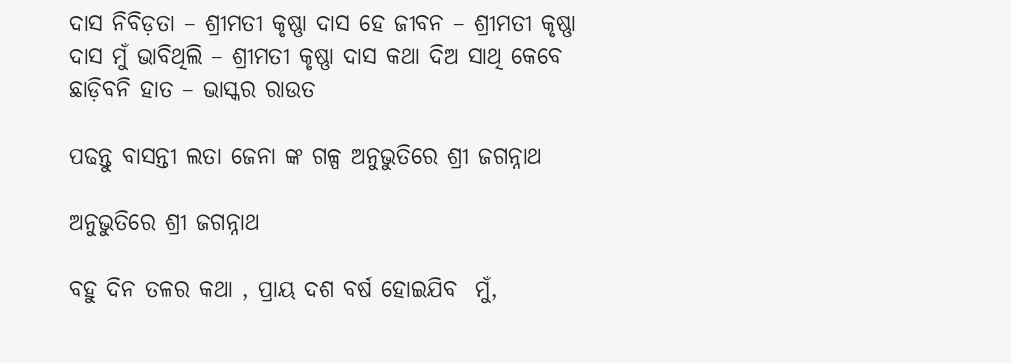ଦାସ ନିବିଡ଼ତା – ଶ୍ରୀମତୀ କୃଷ୍ଣା ଦାସ ହେ ଜୀବନ – ଶ୍ରୀମତୀ କୃଷ୍ଣା ଦାସ ମୁଁ ଭାବିଥିଲି – ଶ୍ରୀମତୀ କୃଷ୍ଣା ଦାସ କଥା ଦିଅ ସାଥି କେବେ ଛାଡ଼ିବନି ହାତ – ଭାସ୍କର ରାଉତ

ପଢନ୍ତୁ ବାସନ୍ତୀ ଲତା ଜେନା ଙ୍କ ଗଳ୍ପ ଅନୁଭୁତିରେ ଶ୍ରୀ ଜଗନ୍ନାଥ

ଅନୁଭୁତିରେ ଶ୍ରୀ ଜଗନ୍ନାଥ

ବହୁ ଦିନ ତଳର କଥା , ପ୍ରାୟ ଦଶ ବର୍ଷ ହୋଇଯିବ  ମୁଁ,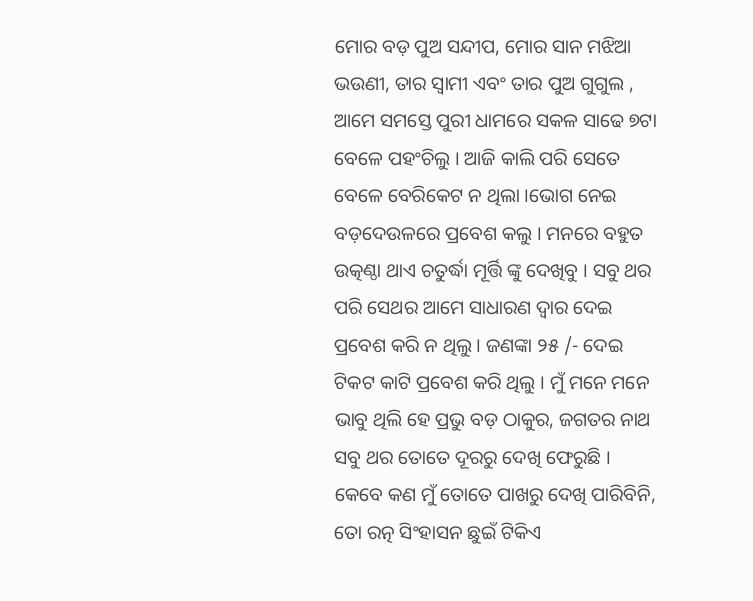ମୋର ବଡ଼ ପୁଅ ସନ୍ଦୀପ, ମୋର ସାନ ମଝିଆ ଭଉଣୀ, ତାର ସ୍ୱାମୀ ଏବଂ ତାର ପୁଅ ଗୁଗୁଲ , ଆମେ ସମସ୍ତେ ପୁରୀ ଧାମରେ ସକଳ ସାଢେ ୭ଟା ବେଳେ ପହଂଚିଲୁ । ଆଜି କାଲି ପରି ସେତେ ବେଳେ ବେରିକେଟ ନ ଥିଲା ।ଭୋଗ ନେଇ ବଡ଼ଦେଉଳରେ ପ୍ରବେଶ କଲୁ । ମନରେ ବହୁତ ଉତ୍କଣ୍ଠା ଥାଏ ଚତୁର୍ଦ୍ଧା ମୂର୍ତ୍ତି ଙ୍କୁ ଦେଖିବୁ । ସବୁ ଥର ପରି ସେଥର ଆମେ ସାଧାରଣ ଦ୍ୱାର ଦେଇ ପ୍ରବେଶ କରି ନ ଥିଲୁ । ଜଣଙ୍କା ୨୫ /- ଦେଇ ଟିକଟ କାଟି ପ୍ରବେଶ କରି ଥିଲୁ । ମୁଁ ମନେ ମନେ ଭାବୁ ଥିଲି ହେ ପ୍ରଭୁ ବଡ଼ ଠାକୁର, ଜଗତର ନାଥ ସବୁ ଥର ତୋତେ ଦୂରରୁ ଦେଖି ଫେରୁଛି । କେବେ କଣ ମୁଁ ତୋତେ ପାଖରୁ ଦେଖି ପାରିବିନି, ତୋ ରତ୍ନ ସିଂହାସନ ଛୁଇଁ ଟିକିଏ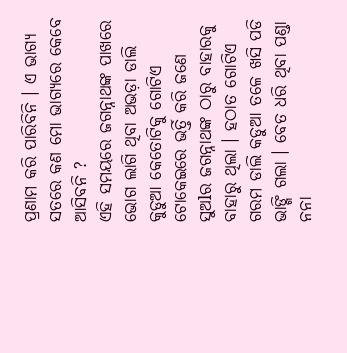ପ୍ରଣାମ କରି ପାରିବିନି । ଏ ଭାଗ୍ୟ ସତରେ କଣ ମୋ ଭାଗ୍ୟରେ କେବେ ଆସିବନି ?
ଏହି ସମୟରେ ଜଗନ୍ନାଥଙ୍କ ପାଖରେ ଭୋଗ ଲାଗି ଥିବା ଅଭଡ଼ା ଡାଲି କୁଡୁଆ କେତୋଟିକୁ ଗୋଟିଏ ଟୋକେଇରେ ଭର୍ତ୍ତି କରି ଜଣେ ସୁଅlର ଜଗନ୍ନାଥଙ୍କ ଠାରୁ ବାହାରକୁ ବାହାରୁ ଥିଲା । ହଠାତ ଗୋଟିଏ ଗରମ ଡାଲି କଡୁଆ ତଳେ ଖସି ପଡି ଭାଙ୍ଗି ଗଲା । ବେତ ଧରି ଥିବା ପଣ୍ଡା ନନା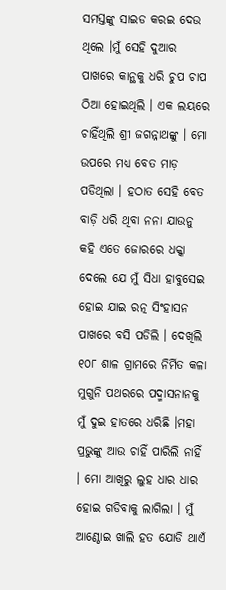ସମସ୍ତଙ୍କୁ ସାଇଡ କରଇ ଦେଉ ଥିଲେ ।ମୁଁ ସେହି ଦୁଆର ପାଖରେ କାନ୍ଥକୁ ଧରି ଚୁପ ଚାପ ଠିଆ ହୋଇଥିଲି । ଏକ ଲୟରେ ଚାହିଁଥିଲି ଶ୍ରୀ ଜଗନ୍ନାଥଙ୍କୁ । ମୋ ଉପରେ ମଧ୍ୟ ବେତ ମାଡ଼ ପଡିଥିଲା । ହଠାତ ସେହି ବେତ ବାଡ଼ି ଧରି ଥିବା ନନା ଯାଉନୁ କହି ଏତେ ଜୋରରେ ଧକ୍କା ଦେଲେ ଯେ ମୁଁ ସିଧା ହାବୁସେଇ ହୋଇ ଯାଇ ରତ୍ନ ସିଂହାସନ ପାଖରେ ବସି ପଡିଲି । ଦେଖିଲି ୧୦୮ ଶାଳ ଗ୍ରାମରେ ନିର୍ମିତ କଳା ମୁଗୁନି ପଥରରେ ପଦ୍ମାସନାନକୁ ମୁଁ ଦୁଇ ହାତରେ ଧରିଛି ।ମହା ପ୍ରଭୁଙ୍କୁ ଆଉ ଚାହିଁ ପାରିଲି ନାହିଁ । ମୋ ଆଖିରୁ ଲୁହ ଧାର ଧାର ହୋଇ ଗଡିବାକୁ ଲାଗିଲା । ମୁଁ ଆଣ୍ଠୋଇ ଖାଲି ହତ ଯୋଡି ଥାଏଁ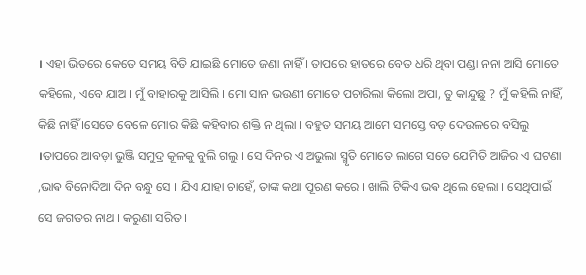। ଏହା ଭିତରେ କେତେ ସମୟ ବିତି ଯାଇଛି ମୋତେ ଜଣା ନାହିଁ । ତାପରେ ହାତରେ ବେତ ଧରି ଥିବା ପଣ୍ଡା ନନା ଆସି ମୋତେ କହିଲେ, ଏବେ ଯାଅ । ମୁଁ ବାହାରକୁ ଆସିଲି । ମୋ ସାନ ଭଉଣୀ ମୋତେ ପଚାରିଲା କିଲୋ ଅପା, ତୁ କାନ୍ଦୁଛୁ ? ମୁଁ କହିଲି ନାହିଁ, କିଛି ନାହିଁ ।ସେତେ ବେଳେ ମୋର କିଛି କହିବାର ଶକ୍ତି ନ ଥିଲା । ବହୁତ ସମୟ ଆମେ ସମସ୍ତେ ବଡ଼ ଦେଉଳରେ ବସିଲୁ ।ତାପରେ ଆବଡ଼ା ଭୁଞ୍ଜି ସମୁଦ୍ର କୂଳକୁ ବୁଲି ଗଲୁ । ସେ ଦିନର ଏ ଅଭୁଲା ସ୍ମୃତି ମୋତେ ଲାଗେ ସତେ ଯେମିତି ଆଜିର ଏ ଘଟଣା ,ଭାଵ ବିନୋଦିଆ ଦିନ ବନ୍ଧୁ ସେ । ଯିଏ ଯାହା ଚାହେଁ, ତାଙ୍କ କଥା ପୂରଣ କରେ । ଖାଲି ଟିକିଏ ଭଵ ଥିଲେ ହେଲା । ସେଥିପାଇଁ ସେ ଜଗତର ନାଥ । କରୁଣା ସରିତ ।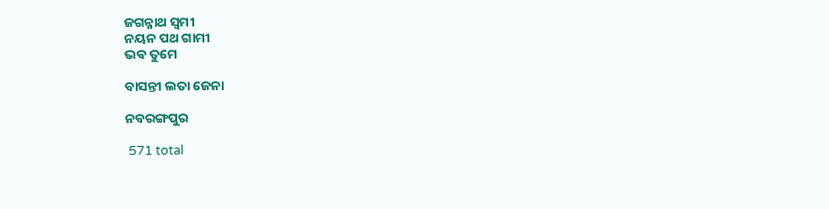ଜଗନ୍ନାଥ ସ୍ୱମୀ
ନୟନ ପଥ ଗାମୀ
ଭଵ ତୁମେ

ବାସନ୍ତୀ ଲତା ଜେନା

ନବରଙ୍ଗପୁର

 571 total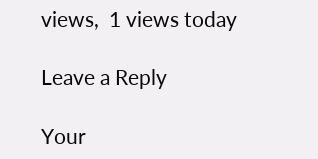views,  1 views today

Leave a Reply

Your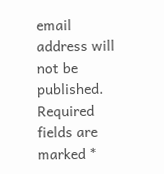email address will not be published. Required fields are marked *